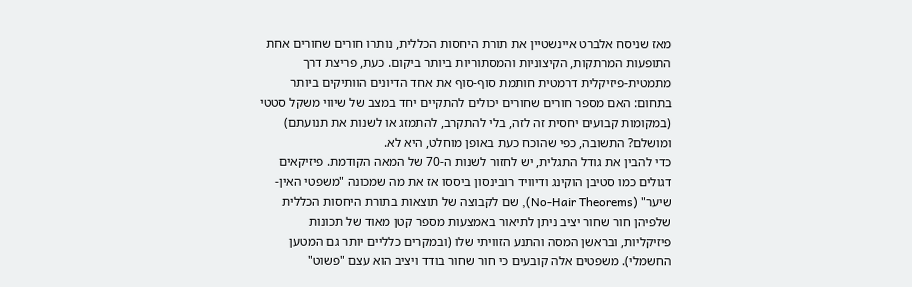מאז שניסח אלברט איינשטיין את תורת היחסות הכללית, נותרו חורים שחורים אחת התופעות המרתקות, הקיצוניות והמסתוריות ביותר ביקום. כעת, פריצת דרך מתמטית-פיזיקלית דרמטית חותמת סוף-סוף את אחד הדיונים הוותיקים ביותר בתחום: האם מספר חורים שחורים יכולים להתקיים יחד במצב של שיווי משקל סטטי (במקומות קבועים יחסית זה לזה, בלי להתקרב, להתמזג או לשנות את תנועתם) ומושלם? התשובה, כפי שהוכח כעת באופן מוחלט, היא לא.
כדי להבין את גודל התגלית, יש לחזור לשנות ה-70 של המאה הקודמת. פיזיקאים דגולים כמו סטיבן הוקינג ודיוויד רובינסון ביססו אז את מה שמכונה "משפטי האין-שיער" (No-Hair Theorems), שם לקבוצה של תוצאות בתורת היחסות הכללית שלפיהן חור שחור יציב ניתן לתיאור באמצעות מספר קטן מאוד של תכונות פיזיקליות, ובראשן המסה והתנע הזוויתי שלו (ובמקרים כלליים יותר גם המטען החשמלי). משפטים אלה קובעים כי חור שחור בודד ויציב הוא עצם "פשוט"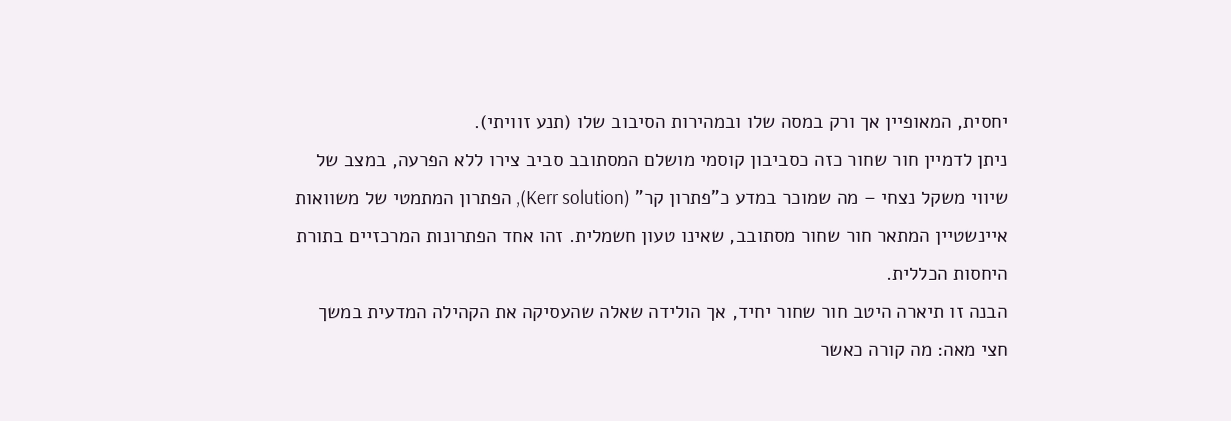יחסית, המאופיין אך ורק במסה שלו ובמהירות הסיבוב שלו (תנע זוויתי).
ניתן לדמיין חור שחור כזה כסביבון קוסמי מושלם המסתובב סביב צירו ללא הפרעה, במצב של שיווי משקל נצחי – מה שמוכר במדע כ"פתרון קר" (Kerr solution), הפתרון המתמטי של משוואות איינשטיין המתאר חור שחור מסתובב, שאינו טעון חשמלית. זהו אחד הפתרונות המרכזיים בתורת היחסות הכללית.
הבנה זו תיארה היטב חור שחור יחיד, אך הולידה שאלה שהעסיקה את הקהילה המדעית במשך חצי מאה: מה קורה כאשר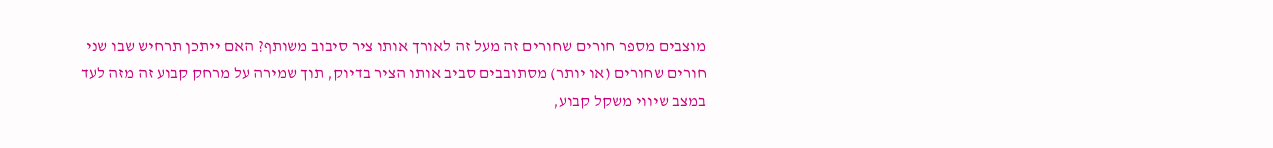מוצבים מספר חורים שחורים זה מעל זה לאורך אותו ציר סיבוב משותף? האם ייתכן תרחיש שבו שני חורים שחורים (או יותר) מסתובבים סביב אותו הציר בדיוק, תוך שמירה על מרחק קבוע זה מזה לעד במצב שיווי משקל קבוע,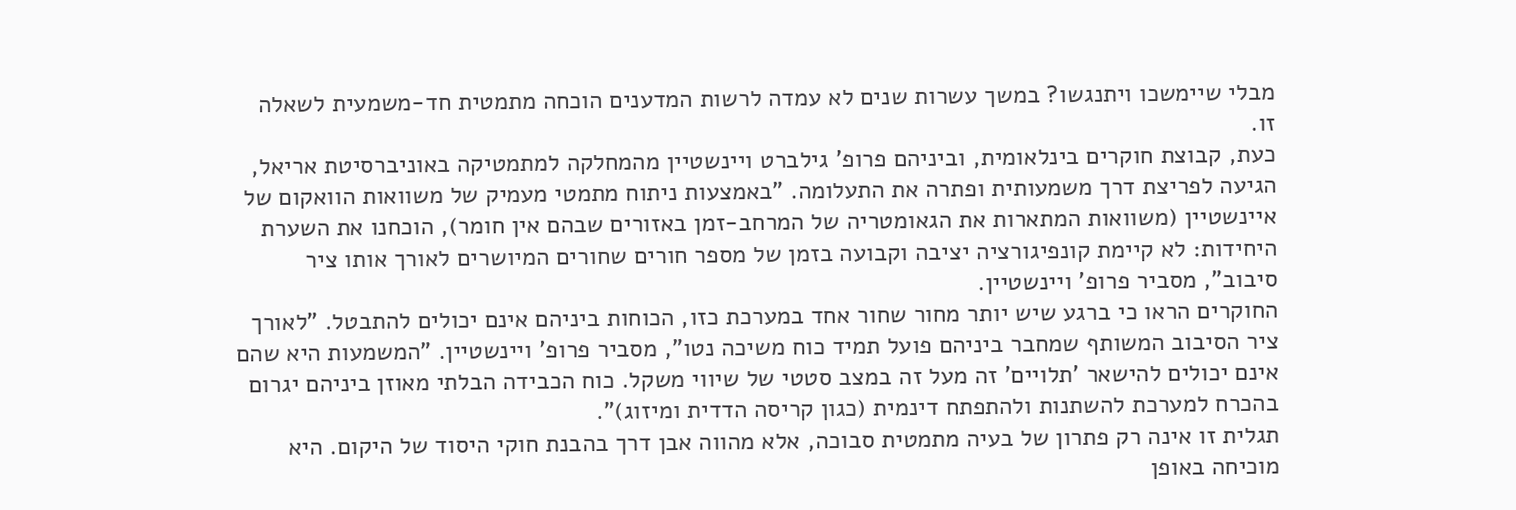מבלי שיימשכו ויתנגשו? במשך עשרות שנים לא עמדה לרשות המדענים הוכחה מתמטית חד-משמעית לשאלה זו.
כעת, קבוצת חוקרים בינלאומית, וביניהם פרופ' גילברט ויינשטיין מהמחלקה למתמטיקה באוניברסיטת אריאל, הגיעה לפריצת דרך משמעותית ופתרה את התעלומה. "באמצעות ניתוח מתמטי מעמיק של משוואות הוואקום של איינשטיין (משוואות המתארות את הגאומטריה של המרחב-זמן באזורים שבהם אין חומר), הוכחנו את השערת היחידות: לא קיימת קונפיגורציה יציבה וקבועה בזמן של מספר חורים שחורים המיושרים לאורך אותו ציר סיבוב", מסביר פרופ' ויינשטיין.
החוקרים הראו כי ברגע שיש יותר מחור שחור אחד במערכת כזו, הכוחות ביניהם אינם יכולים להתבטל. "לאורך ציר הסיבוב המשותף שמחבר ביניהם פועל תמיד כוח משיכה נטו", מסביר פרופ' ויינשטיין. "המשמעות היא שהם אינם יכולים להישאר 'תלויים' זה מעל זה במצב סטטי של שיווי משקל. כוח הכבידה הבלתי מאוזן ביניהם יגרום בהכרח למערכת להשתנות ולהתפתח דינמית (כגון קריסה הדדית ומיזוג)".
תגלית זו אינה רק פתרון של בעיה מתמטית סבוכה, אלא מהווה אבן דרך בהבנת חוקי היסוד של היקום. היא מוכיחה באופן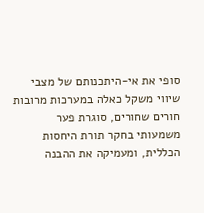סופי את אי-היתכנותם של מצבי שיווי משקל כאלה במערכות מרובות חורים שחורים, סוגרת פער משמעותי בחקר תורת היחסות הכללית, ומעמיקה את ההבנה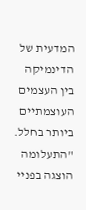המדעית של הדינמיקה בין העצמים העוצמתיים ביותר בחלל. "התעלומה הוצגה בפניי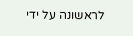לראשונה על ידי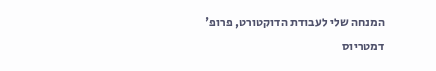המנחה שלי לעבודת הדוקטורט, פרופ' דמטריוס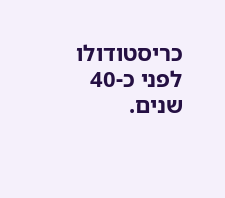כריסטודולו לפני כ-40 שנים.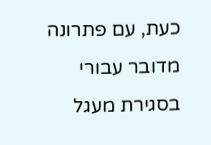כעת, עם פתרונה מדובר עבורי בסגירת מעגל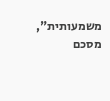משמעותית", מסכם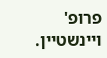פרופ' ויינשטיין.